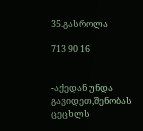35.გასროლა

713 90 16


-აქედან უნდა გავიდეთ,შენობას ცეცხლს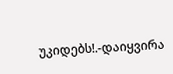უკიდებს!.-დაიყვირა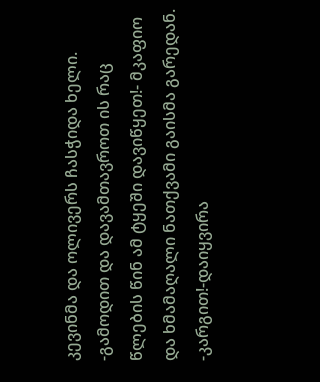კევინმა და ოლივერს ჩასჭიდა ხელი.
-გამოდით და დავამთავროთ ის რაც წლების წინ ამ ტყეში დავიწყეთ!- მკაფიო და ხმამაღალი ნათქვამი გაისმა გარედან.
-კარგით!-დაიყვირა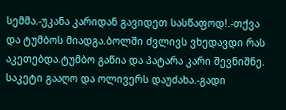სემმა.-უკანა კარიდან გავიდეთ სასწაფოდ!.-თქვა და ტუმბოს მიადგა.ბოლში ძვლივს ვხედავდი რას აკეთებდა.ტუმბო გაწია და პატარა კარი შევნიშნე. საკეტი გააღო და ოლივერს დაუძახა.-გადი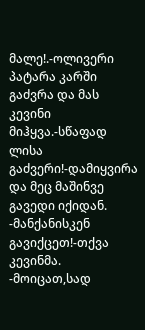მალე!.-ოლივერი პატარა კარში გაძვრა და მას კევინი მიჰყვა.-სწაფად ლისა გაძვერი!-დამიყვირა და მეც მაშინვე გავედი იქიდან.
-მანქანისკენ გავიქცეთ!-თქვა კევინმა.
-მოიცათ,სად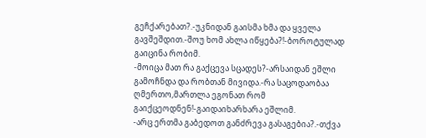გეჩქარებათ?.-უკნიდან გაისმა ხმა და ყველა გავშეშდით.-შოუ ხომ ახლა იწყება?!-ბოროტულად გაიცინა რობიმ.
-მოიცა მათ რა გაქცევა სცადეს?-არსაიდან ეშლი გამოჩნდა და რობთან მივიდა.-რა საცოდაობაა ღმერთო,მართლა ეგონათ რომ გაიქცეოდნენ!-გაიდაიხარხარა ეშლიმ.
-არც ერთმა გაბედოთ განძრევა გასაგებია?.-თქვა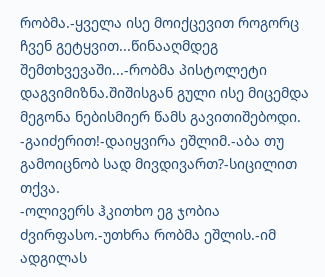რობმა.-ყველა ისე მოიქცევით როგორც ჩვენ გეტყვით...წინააღმდეგ შემთხვევაში...-რობმა პისტოლეტი დაგვიმიზნა.შიშისგან გული ისე მიცემდა მეგონა ნებისმიერ წამს გავითიშებოდი.
-გაიძერით!-დაიყვირა ეშლიმ.-აბა თუ გამოიცნობ სად მივდივართ?-სიცილით თქვა.
-ოლივერს ჰკითხო ეგ ჯობია ძვირფასო.-უთხრა რობმა ეშლის.-იმ ადგილას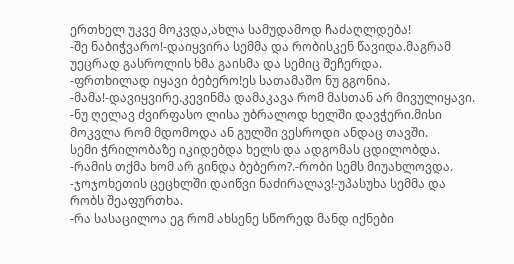ერთხელ უკვე მოკვდა,ახლა სამუდამოდ ჩაძაღლდება!
-შე ნაბიჭვარო!-დაიყვირა სემმა და რობისკენ წავიდა.მაგრამ უეცრად გასროლის ხმა გაისმა და სემიც შეჩერდა.
-ფრთხილად იყავი ბებერო!ეს სათამაშო ნუ გგონია.
-მამა!-დავიყვირე.კევინმა დამაკავა რომ მასთან არ მივულიყავი.
-ნუ ღელავ ძვირფასო ლისა უბრალოდ ხელში დავჭერი.მისი მოკვლა რომ მდომოდა ან გულში ვესროდი ანდაც თავში.
სემი ჭრილობაზე იკიდებდა ხელს და ადგომას ცდილობდა.
-რამის თქმა ხომ არ გინდა ბებერო?.-რობი სემს მიუახლოვდა.
-ჯოჯოხეთის ცეცხლში დაიწვი ნაძირალავ!-უპასუხა სემმა და რობს შეაფურთხა.
-რა სასაცილოა ეგ რომ ახსენე სწორედ მანდ იქნები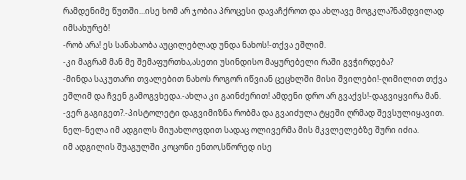რამდენიმე წუთში...ისე ხომ არ ჯობია პროცესი დავაჩქროთ და ახლავე მოგკლა?ნამდვილად იმსახურებ!
-რობ არა! ეს სანახაობა აუცილებლად უნდა ნახოს!-თქვა ეშლიმ.
-კი მაგრამ მან მე შემაფურთხა,ასეთი უსინდისო მაყურებელი რაში გვჭირდება?
-მინდა საკუთარი თვალებით ნახოს როგორ იწვიან ცეცხლში მისი შვილები!-ღიმილით თქვა ეშლიმ და ჩვენ გამოგვხედა.-ახლა კი გაინძერით! ამდენი დრო არ გვაქვს!-დაგვიყვირა მან.
-ვერ გაგიგეთ?.-პისტოლეტი დაგვიმიზნა რობმა და გვაიძულა ტყეში ღრმად შევსულიყავით.
ნელ-ნელა იმ ადგილს მიუახლოვდით სადაც ოლივერმა მის მკვლელებზე შური იძია.
იმ ადგილის შუაგულში კოცონი ენთო,სწორედ ისე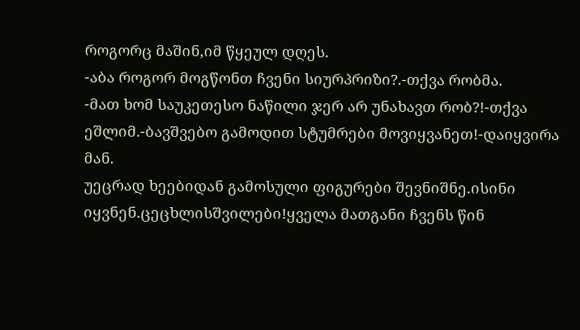როგორც მაშინ,იმ წყეულ დღეს.
-აბა როგორ მოგწონთ ჩვენი სიურპრიზი?.-თქვა რობმა.
-მათ ხომ საუკეთესო ნაწილი ჯერ არ უნახავთ რობ?!-თქვა ეშლიმ.-ბავშვებო გამოდით სტუმრები მოვიყვანეთ!-დაიყვირა მან.
უეცრად ხეებიდან გამოსული ფიგურები შევნიშნე.ისინი იყვნენ.ცეცხლისშვილები!ყველა მათგანი ჩვენს წინ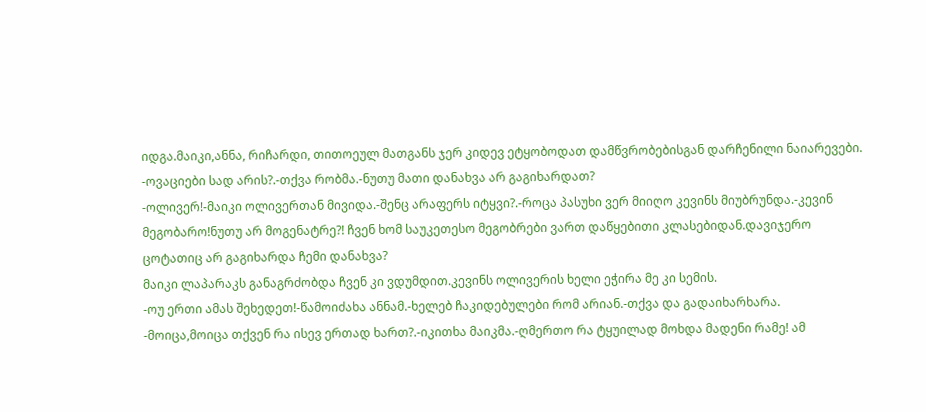იდგა.მაიკი,ანნა, რიჩარდი, თითოეულ მათგანს ჯერ კიდევ ეტყობოდათ დამწვრობებისგან დარჩენილი ნაიარევები.
-ოვაციები სად არის?.-თქვა რობმა.-ნუთუ მათი დანახვა არ გაგიხარდათ?
-ოლივერ!-მაიკი ოლივერთან მივიდა.-შენც არაფერს იტყვი?.-როცა პასუხი ვერ მიიღო კევინს მიუბრუნდა.-კევინ მეგობარო!ნუთუ არ მოგენატრე?! ჩვენ ხომ საუკეთესო მეგობრები ვართ დაწყებითი კლასებიდან.დავიჯერო ცოტათიც არ გაგიხარდა ჩემი დანახვა?
მაიკი ლაპარაკს განაგრძობდა ჩვენ კი ვდუმდით.კევინს ოლივერის ხელი ეჭირა მე კი სემის.
-ოუ ერთი ამას შეხედეთ!-წამოიძახა ანნამ.-ხელებ ჩაკიდებულები რომ არიან.-თქვა და გადაიხარხარა.
-მოიცა,მოიცა თქვენ რა ისევ ერთად ხართ?.-იკითხა მაიკმა.-ღმერთო რა ტყუილად მოხდა მადენი რამე! ამ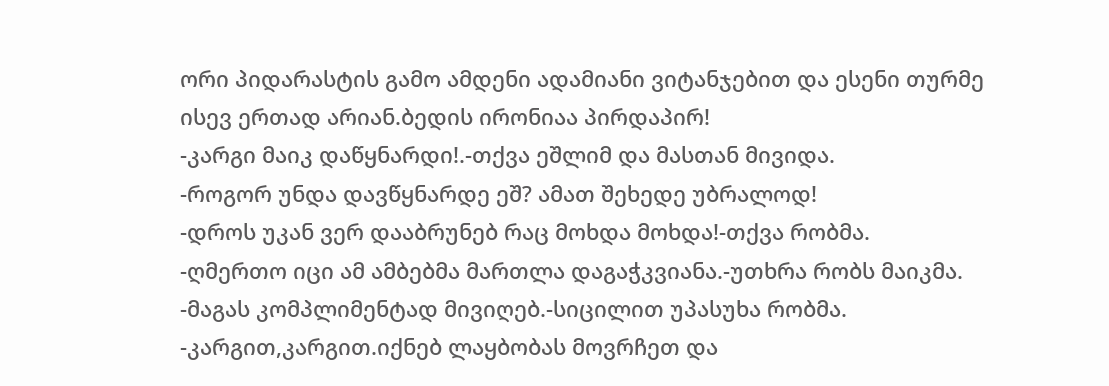ორი პიდარასტის გამო ამდენი ადამიანი ვიტანჯებით და ესენი თურმე ისევ ერთად არიან.ბედის ირონიაა პირდაპირ!
-კარგი მაიკ დაწყნარდი!.-თქვა ეშლიმ და მასთან მივიდა.
-როგორ უნდა დავწყნარდე ეშ? ამათ შეხედე უბრალოდ!
-დროს უკან ვერ დააბრუნებ რაც მოხდა მოხდა!-თქვა რობმა.
-ღმერთო იცი ამ ამბებმა მართლა დაგაჭკვიანა.-უთხრა რობს მაიკმა.
-მაგას კომპლიმენტად მივიღებ.-სიცილით უპასუხა რობმა.
-კარგით,კარგით.იქნებ ლაყბობას მოვრჩეთ და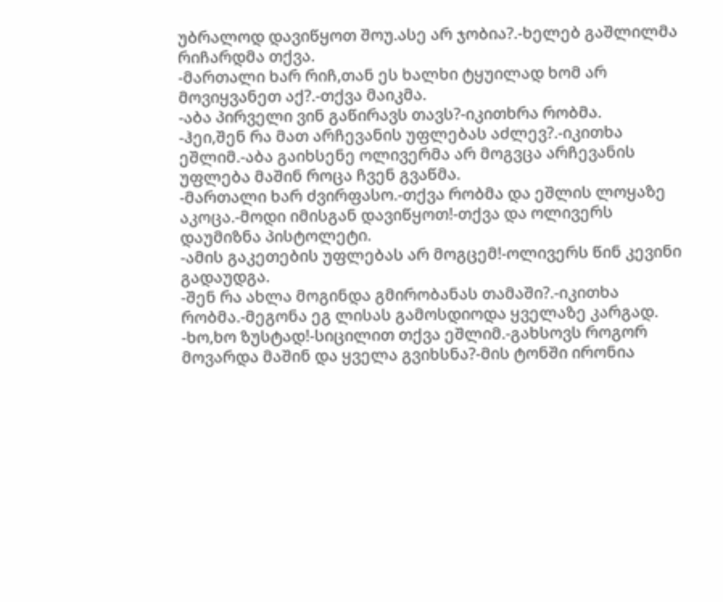უბრალოდ დავიწყოთ შოუ.ასე არ ჯობია?.-ხელებ გაშლილმა რიჩარდმა თქვა.
-მართალი ხარ რიჩ,თან ეს ხალხი ტყუილად ხომ არ მოვიყვანეთ აქ?.-თქვა მაიკმა.
-აბა პირველი ვინ გაწირავს თავს?-იკითხრა რობმა.
-ჰეი,შენ რა მათ არჩევანის უფლებას აძლევ?.-იკითხა ეშლიმ.-აბა გაიხსენე ოლივერმა არ მოგვცა არჩევანის უფლება მაშინ როცა ჩვენ გვაწმა.
-მართალი ხარ ძვირფასო.-თქვა რობმა და ეშლის ლოყაზე აკოცა.-მოდი იმისგან დავიწყოთ!-თქვა და ოლივერს დაუმიზნა პისტოლეტი.
-ამის გაკეთების უფლებას არ მოგცემ!-ოლივერს წინ კევინი გადაუდგა.
-შენ რა ახლა მოგინდა გმირობანას თამაში?.-იკითხა რობმა.-მეგონა ეგ ლისას გამოსდიოდა ყველაზე კარგად.
-ხო,ხო ზუსტად!-სიცილით თქვა ეშლიმ.-გახსოვს როგორ მოვარდა მაშინ და ყველა გვიხსნა?-მის ტონში ირონია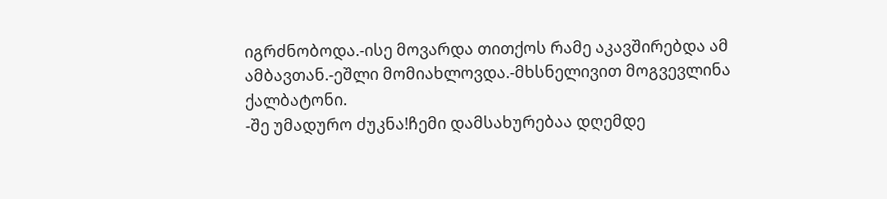იგრძნობოდა.-ისე მოვარდა თითქოს რამე აკავშირებდა ამ ამბავთან.-ეშლი მომიახლოვდა.-მხსნელივით მოგვევლინა ქალბატონი.
-შე უმადურო ძუკნა!ჩემი დამსახურებაა დღემდე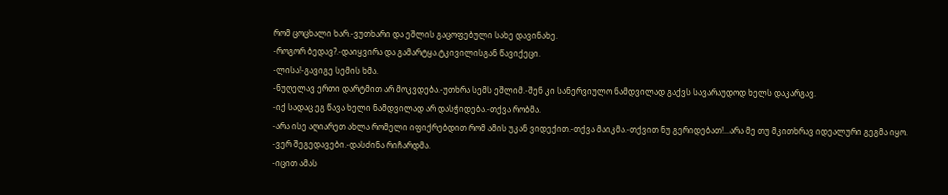რომ ცოცხალი ხარ.-ვუთხარი და ეშლის გაცოფებული სახე დავინახე.
-როგორ ბედავ?.-დაიყვირა და გამარტყა.ტკივილისგან წავიქეცი.
-ლისა!-გავიგე სემის ხმა.
-ნუღელავ ერთი დარტმით არ მოკვდება.-უთხრა სემს ეშლიმ.-შენ კი სანერვიულო ნამდვილად გაქვს სავარაუდოდ ხელს დაკარგავ.
-იქ სადაც ეგ წავა ხელი ნამდვილად არ დასჭიდება.-თქვა რობმა.
-არა ისე აღიარეთ ახლა რომელი იფიქრებდით რომ ამის უკან ვიდექით.-თქვა მაიკმა.-თქვით ნუ გერიდებათ!...არა მე თუ მკითხრავ იდეალური გეგმა იყო.
-ვერ შეგედავები.-დასძინა რიჩარდმა.
-იცით ამას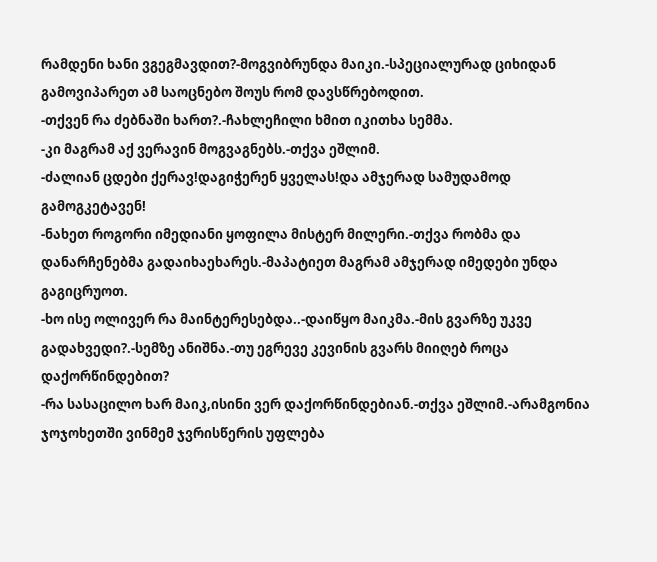რამდენი ხანი ვგეგმავდით?-მოგვიბრუნდა მაიკი.-სპეციალურად ციხიდან გამოვიპარეთ ამ საოცნებო შოუს რომ დავსწრებოდით.
-თქვენ რა ძებნაში ხართ?.-ჩახლეჩილი ხმით იკითხა სემმა.
-კი მაგრამ აქ ვერავინ მოგვაგნებს.-თქვა ეშლიმ.
-ძალიან ცდები ქერავ!დაგიჭერენ ყველას!და ამჯერად სამუდამოდ გამოგკეტავენ!
-ნახეთ როგორი იმედიანი ყოფილა მისტერ მილერი.-თქვა რობმა და დანარჩენებმა გადაიხაეხარეს.-მაპატიეთ მაგრამ ამჯერად იმედები უნდა გაგიცრუოთ.
-ხო ისე ოლივერ რა მაინტერესებდა..-დაიწყო მაიკმა.-მის გვარზე უკვე გადახვედი?.-სემზე ანიშნა.-თუ ეგრევე კევინის გვარს მიიღებ როცა დაქორწინდებით?
-რა სასაცილო ხარ მაიკ,ისინი ვერ დაქორწინდებიან.-თქვა ეშლიმ.-არამგონია ჯოჯოხეთში ვინმემ ჯვრისწერის უფლება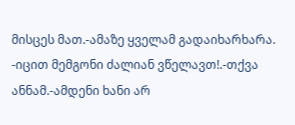მისცეს მათ.-ამაზე ყველამ გადაიხარხარა.
-იცით მემგონი ძალიან ვწელავთ!.-თქვა ანნამ.-ამდენი ხანი არ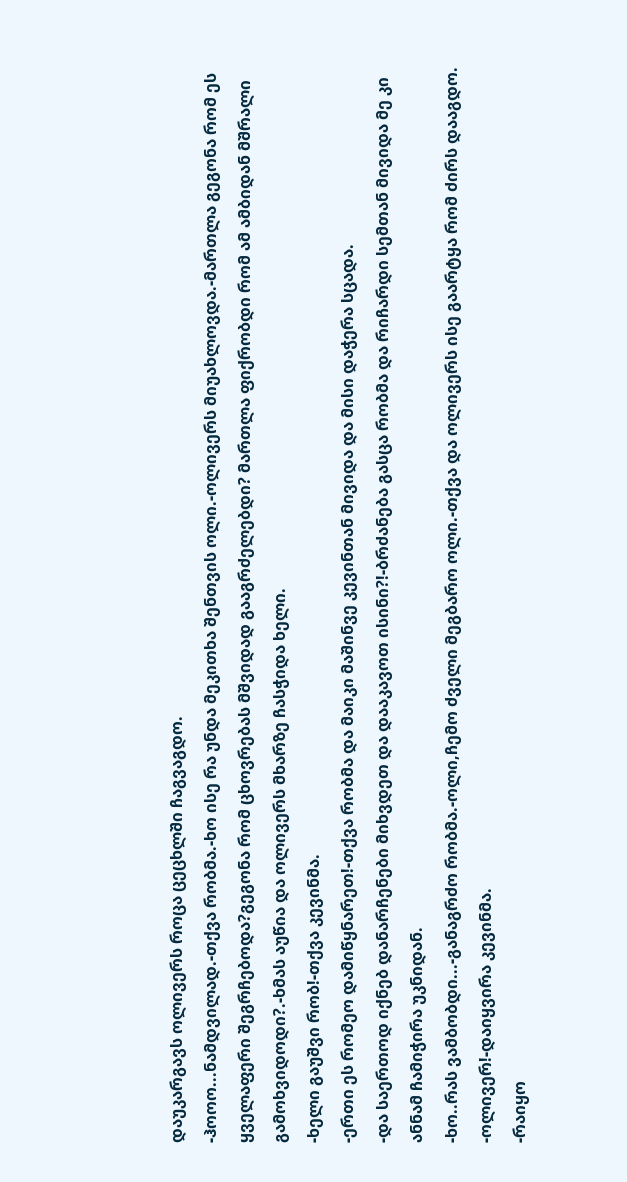დაუკარგავს ოლივერს როცა ცეცხლში ჩაგვაგდო.
-ჰოოო...ნამდვილად.-თქვა რობმა.-ხო ისე რა უნდა მეკითხა შენთვის ოლი.-ოლივერს მიუახლოვდა.-მართლა გეგონა რომ ეს ყველაფერი შეგრჩებოდა?გეგონა რომ ცხოვრებას მშვიდად გააგრძელებდი? მართლა ფიქრობდი რომ ამ ამბიდან მშრალი გამოხვიდოდი?.-ხმას აუწია და ოლივერს მხარზე ჩასჭიდა ხელი.
-ხელი გაუშვი რობ!-თქვა კევინმა.
-ერთი ეს რომეო დამიწყნარეთ!-თქვა რობმა და მაიკი მაშინვე კევინთან მივიდა და მისი დაჭერა სცადა.
-და საერთოდ იქნებ დანარჩენები მიხვდეთ და დააკავოთ ისინი?!-ბრძანება გასცა რობმა და რიჩარდი სემთან მივიდა მე კი ანნამ ჩამიჭირა უკნიდან.
-ხო..რას ვამბობდი...-განაგრძო რობმა.-ოლი,ჩემო ძველი მეგბარო ოლი.-თქვა და ოლივერს ისე გაარტყა რომ ძირს დააგდო.
-ოლივერ!-დაიყვირა კევინმა.
-რაიყო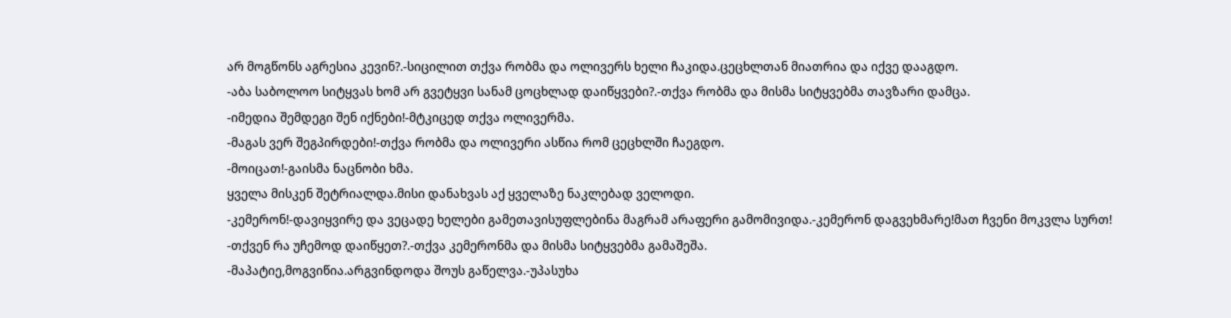არ მოგწონს აგრესია კევინ?.-სიცილით თქვა რობმა და ოლივერს ხელი ჩაკიდა.ცეცხლთან მიათრია და იქვე დააგდო.
-აბა საბოლოო სიტყვას ხომ არ გვეტყვი სანამ ცოცხლად დაიწყვები?.-თქვა რობმა და მისმა სიტყვებმა თავზარი დამცა.
-იმედია შემდეგი შენ იქნები!-მტკიცედ თქვა ოლივერმა.
-მაგას ვერ შეგპირდები!-თქვა რობმა და ოლივერი ასწია რომ ცეცხლში ჩაეგდო.
-მოიცათ!-გაისმა ნაცნობი ხმა.
ყველა მისკენ შეტრიალდა.მისი დანახვას აქ ყველაზე ნაკლებად ველოდი.
-კემერონ!-დავიყვირე და ვეცადე ხელები გამეთავისუფლებინა მაგრამ არაფერი გამომივიდა.-კემერონ დაგვეხმარე!მათ ჩვენი მოკვლა სურთ!
-თქვენ რა უჩემოდ დაიწყეთ?.-თქვა კემერონმა და მისმა სიტყვებმა გამაშეშა.
-მაპატიე,მოგვიწია.არგვინდოდა შოუს გაწელვა.-უპასუხა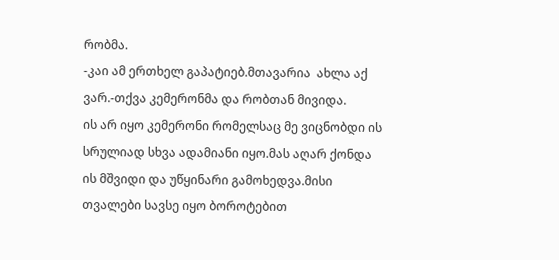რობმა.
-კაი ამ ერთხელ გაპატიებ.მთავარია  ახლა აქ ვარ.-თქვა კემერონმა და რობთან მივიდა.
ის არ იყო კემერონი რომელსაც მე ვიცნობდი ის სრულიად სხვა ადამიანი იყო.მას აღარ ქონდა ის მშვიდი და უწყინარი გამოხედვა.მისი თვალები სავსე იყო ბოროტებით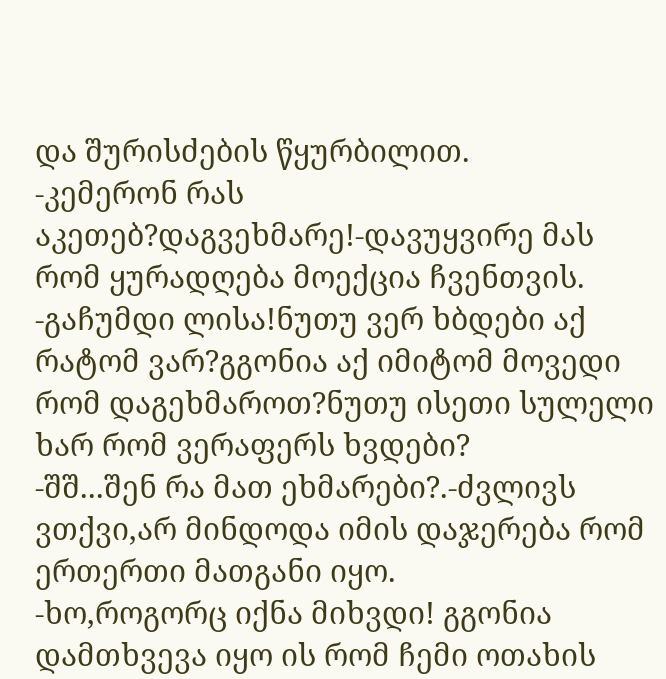და შურისძების წყურბილით.
-კემერონ რას აკეთებ?დაგვეხმარე!-დავუყვირე მას რომ ყურადღება მოექცია ჩვენთვის.
-გაჩუმდი ლისა!ნუთუ ვერ ხბდები აქ რატომ ვარ?გგონია აქ იმიტომ მოვედი რომ დაგეხმაროთ?ნუთუ ისეთი სულელი ხარ რომ ვერაფერს ხვდები?
-შშ...შენ რა მათ ეხმარები?.-ძვლივს ვთქვი,არ მინდოდა იმის დაჯერება რომ ერთერთი მათგანი იყო.
-ხო,როგორც იქნა მიხვდი! გგონია დამთხვევა იყო ის რომ ჩემი ოთახის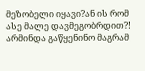მეზობელი იყავი?ან ის რომ ასე მალე დავმეგობრდით?! არმინდა გაწყენინო მაგრამ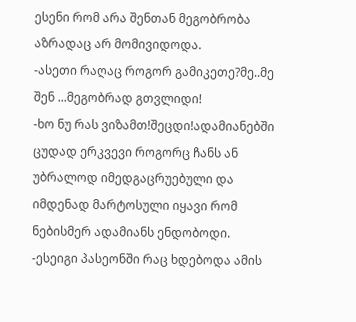ესენი რომ არა შენთან მეგობრობა აზრადაც არ მომივიდოდა.
-ასეთი რაღაც როგორ გამიკეთე?მე..მე შენ ...მეგობრად გთვლიდი!
-ხო ნუ რას ვიზამთ!შეცდი!ადამიანებში  ცუდად ერკვევი როგორც ჩანს ან უბრალოდ იმედგაცრუებული და იმდენად მარტოსული იყავი რომ ნებისმერ ადამიანს ენდობოდი.
-ესეიგი პასეონში რაც ხდებოდა ამის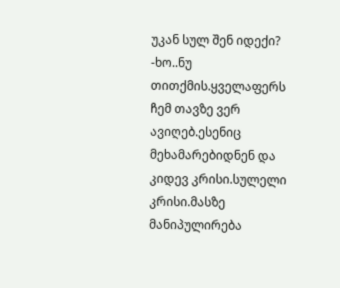უკან სულ შენ იდექი?
-ხო..ნუ თითქმის.ყველაფერს ჩემ თავზე ვერ ავიღებ.ესენიც მეხამარებიდნენ და კიდევ კრისი.სულელი კრისი.მასზე მანიპულირება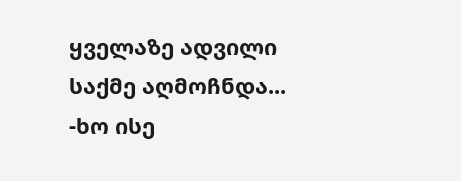ყველაზე ადვილი საქმე აღმოჩნდა...
-ხო ისე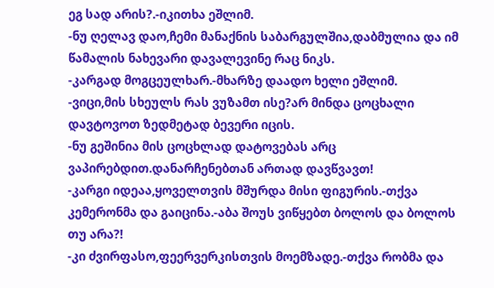ეგ სად არის?.-იკითხა ეშლიმ.
-ნუ ღელავ დაო,ჩემი მანაქნის საბარგულშია,დაბმულია და იმ წამალის ნახევარი დავალევინე რაც ნიკს.
-კარგად მოგცეულხარ.-მხარზე დაადო ხელი ეშლიმ.
-ვიცი,მის სხეულს რას ვუზამთ ისე?არ მინდა ცოცხალი დავტოვოთ ზედმეტად ბევერი იცის.
-ნუ გეშინია მის ცოცხლად დატოვებას არც ვაპირებდით.დანარჩენებთან ართად დავწვავთ!
-კარგი იდეაა,ყოველთვის მშურდა მისი ფიგურის.-თქვა კემერონმა და გაიცინა.-აბა შოუს ვიწყებთ ბოლოს და ბოლოს თუ არა?!
-კი ძვირფასო,ფეერვერკისთვის მოემზადე.-თქვა რობმა და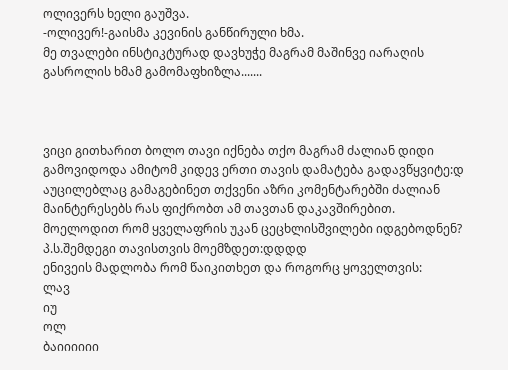ოლივერს ხელი გაუშვა.
-ოლივერ!-გაისმა კევინის განწირული ხმა.
მე თვალები ინსტიკტურად დავხუჭე მაგრამ მაშინვე იარაღის გასროლის ხმამ გამომაფხიზლა.......



ვიცი გითხარით ბოლო თავი იქნება თქო მაგრამ ძალიან დიდი გამოვიდოდა ამიტომ კიდევ ერთი თავის დამატება გადავწყვიტე:დ აუცილებლაც გამაგებინეთ თქვენი აზრი კომენტარებში ძალიან მაინტერესებს რას ფიქრობთ ამ თავთან დაკავშირებით.
მოელოდით რომ ყველაფრის უკან ცეცხლისშვილები იდგებოდნენ?
პ.ს.შემდეგი თავისთვის მოემზდეთ:დდდდ
ენივეის მადლობა რომ წაიკითხეთ და როგორც ყოველთვის:
ლავ
იუ
ოლ
ბაიიიიიი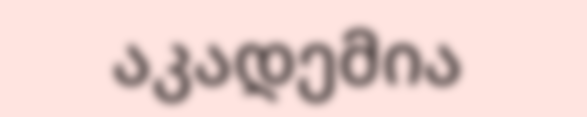აკადემია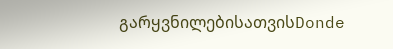გარყვნილებისათვისDonde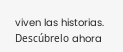viven las historias. Descúbrelo ahora